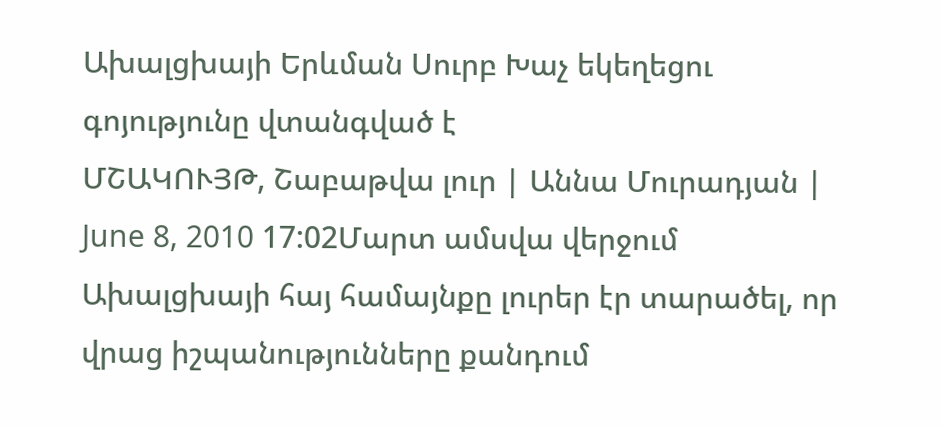Ախալցխայի Երևման Սուրբ Խաչ եկեղեցու գոյությունը վտանգված է
ՄՇԱԿՈՒՅԹ, Շաբաթվա լուր | Աննա Մուրադյան | June 8, 2010 17:02Մարտ ամսվա վերջում Ախալցխայի հայ համայնքը լուրեր էր տարածել, որ վրաց իշպանությունները քանդում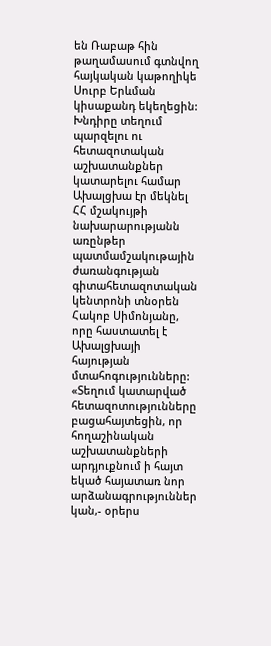են Ռաբաթ հին թաղամասում գտնվող հայկական կաթողիկե Սուրբ Երևման կիսաքանդ եկեղեցին:
Խնդիրը տեղում պարզելու ու հետազոտական աշխատանքներ կատարելու համար Ախալցխա էր մեկնել ՀՀ մշակույթի նախարարությանն առընթեր պատմամշակութային ժառանգության գիտահետազոտական կենտրոնի տնօրեն Հակոբ Սիմոնյանը, որը հաստատել է Ախալցխայի հայության մտահոգությունները:
«Տեղում կատարված հետազոտությունները բացահայտեցին, որ հողաշինական աշխատանքների արդյուքնում ի հայտ եկած հայատառ նոր արձանագրություններ կան,- օրերս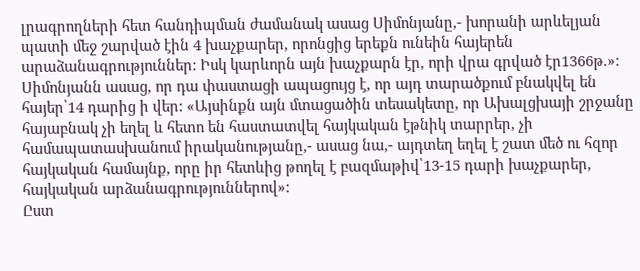լրագրողների հետ հանդիպման ժամանակ ասաց Սիմոնյանը,- խորանի արևելյան պատի մեջ շարված էին 4 խաչքարեր, որոնցից երեքն ունեին հայերեն արաձանագրություններ: Իսկ կարևորն այն խաչքարն էր, որի վրա գրված էր1366թ.»:
Սիմոնյանն ասաց, որ դա փաստացի ապացույց է, որ այդ տարածքում բնակվել են հայեր՝14 դարից ի վեր: «Այսինքն այն մտացածին տեսակետը, որ Ախալցխայի շրջանը հայաբնակ չի եղել և հետո են հաստատվել հայկական էթնիկ տարրեր, չի համապատասխանում իրականությանը,- ասաց նա,- այդտեղ եղել է շատ մեծ ու հզոր հայկական համայնք, որը իր հետևից թողել է բազմաթիվ՝13-15 դարի խաչքարեր, հայկական արձանագրություններով»:
Ըստ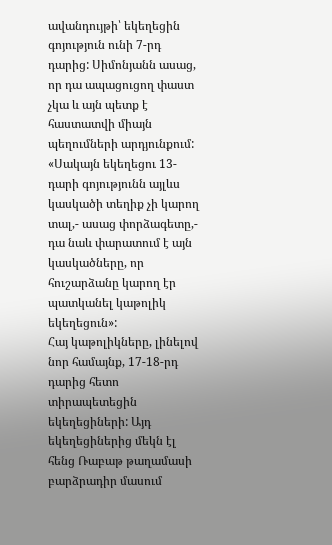ավանդույթի՝ եկեղեցին գոյություն ունի 7-րդ դարից: Սիմոնյանն ասաց, որ դա ապացուցող փաստ չկա և այն պետք է հաստատվի միայն պեղումների արդյունքում:
«Սակայն եկեղեցու 13-դարի գոյությունն այլևս կասկածի տեղիք չի կարող տալ,- ասաց փորձագետը,- դա նաև փարատում է այն կասկածները, որ հուշարձանը կարող էր պատկանել կաթոլիկ եկեղեցուն»:
Հայ կաթոլիկները, լինելով նոր համայնք, 17-18-րդ դարից հետո տիրապետեցին եկեղեցիների: Այդ եկեղեցիներից մեկն էլ հենց Ռաբաթ թաղամասի բարձրադիր մասում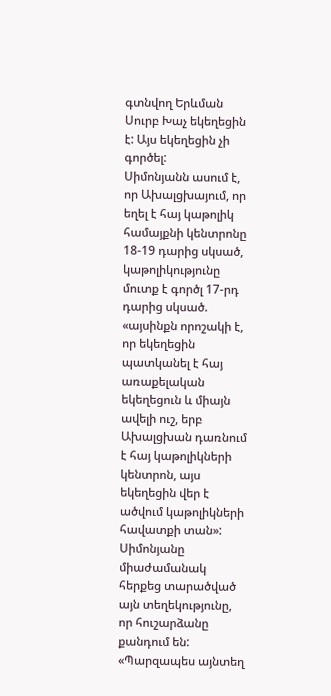գտնվող Երևման Սուրբ Խաչ եկեղեցին է: Այս եկեղեցին չի գործել:
Սիմոնյանն ասում է, որ Ախալցխայում, որ եղել է հայ կաթոլիկ համայքնի կենտրոնը 18-19 դարից սկսած, կաթոլիկությունը մուտք է գործլ 17-րդ դարից սկսած. «այսինքն որոշակի է, որ եկեղեցին պատկանել է հայ առաքելական եկեղեցուն և միայն ավելի ուշ, երբ Ախալցխան դառնում է հայ կաթոլիկների կենտրոն, այս եկեղեցին վեր է ածվում կաթոլիկների հավատքի տան»:
Սիմոնյանը միաժամանակ հերքեց տարածված այն տեղեկությունը, որ հուշարձանը քանդում են: «Պարզապես այնտեղ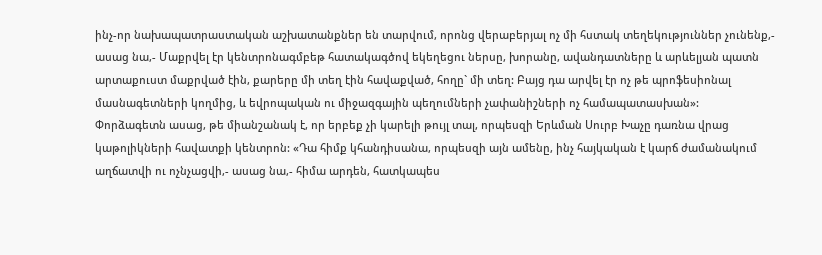ինչ-որ նախապատրաստական աշխատանքներ են տարվում, որոնց վերաբերյալ ոչ մի հստակ տեղեկություններ չունենք,- ասաց նա,- Մաքրվել էր կենտրոնագմբեթ հատակագծով եկեղեցու ներսը, խորանը, ավանդատները և արևելյան պատն արտաքուստ մաքրված էին, քարերը մի տեղ էին հավաքված, հողը` մի տեղ: Բայց դա արվել էր ոչ թե պրոֆեսիոնալ մասնագետների կողմից, և եվրոպական ու միջազգային պեղումների չափանիշների ոչ համապատասխան»:
Փորձագետն ասաց, թե միանշանակ է, որ երբեք չի կարելի թույլ տալ, որպեսզի Երևման Սուրբ Խաչը դառնա վրաց կաթոլիկների հավատքի կենտրոն: «Դա հիմք կհանդիսանա, որպեսզի այն ամենը, ինչ հայկական է կարճ ժամանակում աղճատվի ու ոչնչացվի,- ասաց նա,- հիմա արդեն, հատկապես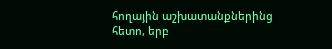հողային աշխատանքներինց հետո, երբ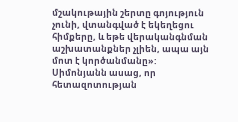մշակութային շերտը գոյություն չունի, վտանգված է եկեղեցու հիմքերը, և եթե վերականգնման աշխատանքներ չլիեն, ապա այն մոտ է կործանմանը»:
Սիմոնյանն ասաց, որ հետազոտության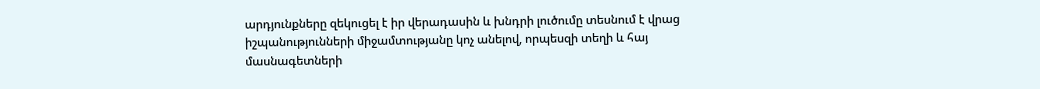արդյունքները զեկուցել է իր վերադասին և խնդրի լուծումը տեսնում է վրաց իշպանությունների միջամտությանը կոչ անելով, որպեսզի տեղի և հայ մասնագետների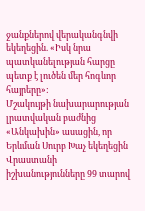ջանքներով վերականգնվի եկեղեցին. «Իսկ նրա պատկանելության հարցը պետք է լուծեն մեր հոգևոր հայրերը»:
Մշակույթի նախարարության լրատվական բաժնից «Անկախին» ասացին, որ Երևման Սուրբ Խաչ եկեղեցին Վրաստանի իշխանությունները 99 տարով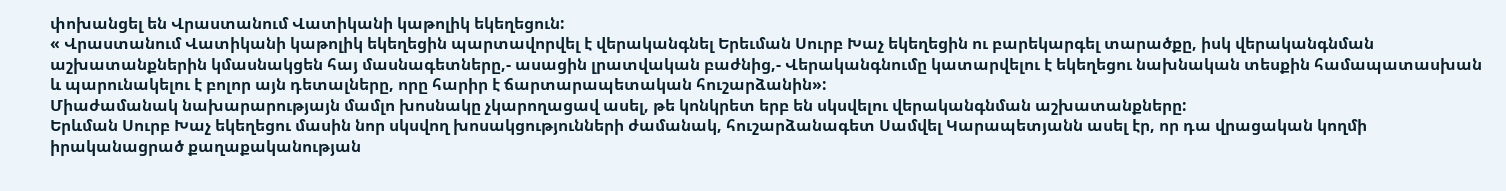փոխանցել են Վրաստանում Վատիկանի կաթոլիկ եկեղեցուն:
« Վրաստանում Վատիկանի կաթոլիկ եկեղեցին պարտավորվել է վերականգնել Երեւման Սուրբ Խաչ եկեղեցին ու բարեկարգել տարածքը, իսկ վերականգնման աշխատանքներին կմասնակցեն հայ մասնագետները,- ասացին լրատվական բաժնից,- Վերականգնումը կատարվելու է եկեղեցու նախնական տեսքին համապատասխան և պարունակելու է բոլոր այն դետալները, որը հարիր է ճարտարապետական հուշարձանին»:
Միաժամանակ նախարարությայն մամլո խոսնակը չկարողացավ ասել, թե կոնկրետ երբ են սկսվելու վերականգնման աշխատանքները:
Երևման Սուրբ Խաչ եկեղեցու մասին նոր սկսվող խոսակցությունների ժամանակ, հուշարձանագետ Սամվել Կարապետյանն ասել էր, որ դա վրացական կողմի իրականացրած քաղաքականության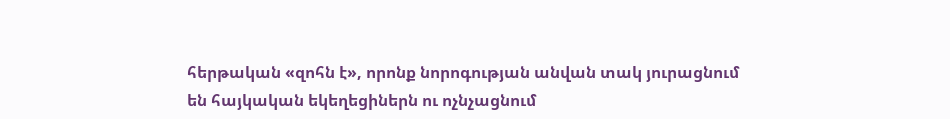հերթական «զոհն է», որոնք նորոգության անվան տակ յուրացնում են հայկական եկեղեցիներն ու ոչնչացնում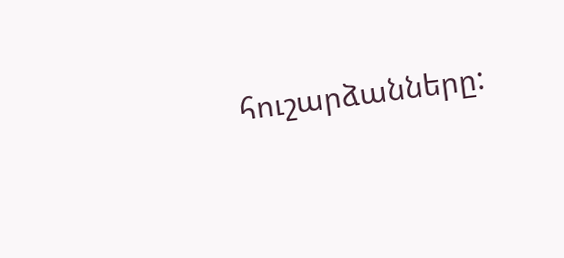հուշարձանները: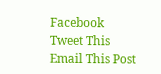Facebook
Tweet This
Email This Post